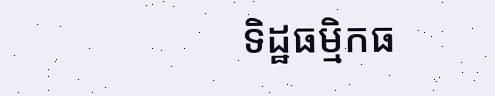ទិដ្ឋធម្មិកធ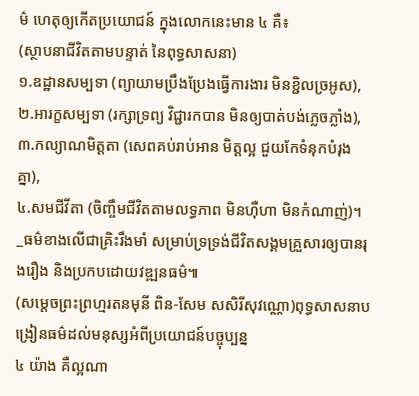ម៌ ហេតុឲ្យកើតប្រយោជន៍ ក្នុងលោកនេះមាន ៤ គឺ៖
(ស្ថាបនាជីវិតតាមបន្ទាត់ នៃពុទ្ធសាសនា)
១.ឧដ្ឋានសម្បទា (ព្យាយាមប្រឹងប្រែងធ្វើការងារ មិនខ្ជិលច្រអូស),
២.អារក្ខសម្បទា (រក្សាទ្រព្យ វិជ្ជារកបាន មិនឲ្យបាត់បង់ភ្លេចភ្លាំង),
៣.កល្យាណមិត្តតា (សេពគប់រាប់អាន មិត្តល្អ ជួយកែទំនុកបំរុងគ្នា),
៤.សមជីវីតា (ចិញ្ចឹមជីវិតតាមលទ្ធភាព មិនហុឺហា មិនកំណាញ់)។
_ធម៌ខាងលើជាគ្រិះរឹងមាំ សម្រាប់ទ្រទ្រង់ជីវិតសង្គមគ្រួសារឲ្យបានរុងរឿង និងប្រកបដោយវឌ្ឍនធម៌៕
(សម្តេចព្រះព្រហ្មរតនមុនី ពិន-សែម សសិរីសុវណ្ណោ)ពុទ្ធសាសនាបង្រៀនធម៌ដល់មនុស្សអំពីប្រយោជន៍បច្ចុប្បន្ន
៤ យ៉ាង គឺល្អណា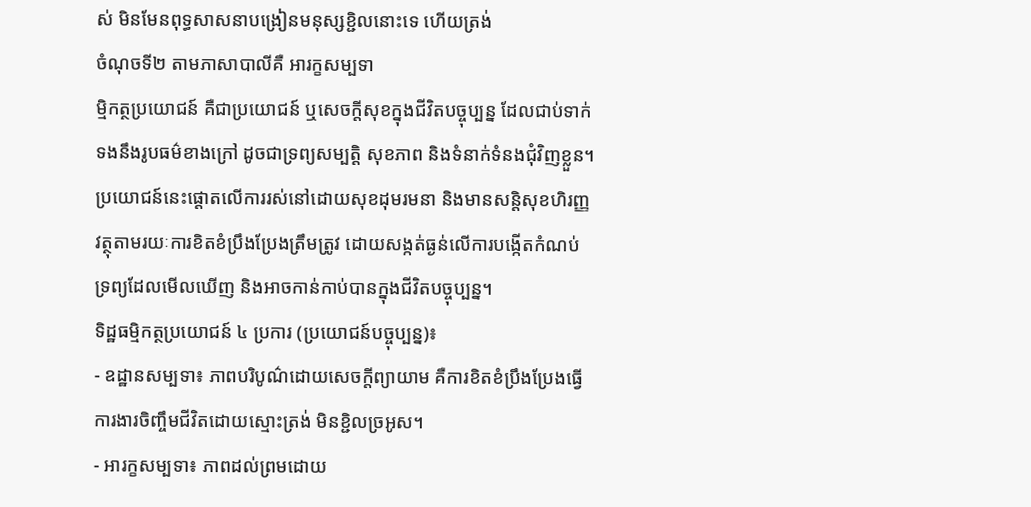ស់ មិនមែនពុទ្ធសាសនាបង្រៀនមនុស្សខ្ជិលនោះទេ ហើយត្រង់
ចំណុចទី២ តាមភាសាបាលីគឺ អារក្ខសម្បទា
ម្មិកត្ថប្រយោជន៍ គឺជាប្រយោជន៍ ឬសេចក្តីសុខក្នុងជីវិតបច្ចុប្បន្ន ដែលជាប់ទាក់ទងនឹងរូបធម៌ខាងក្រៅ ដូចជាទ្រព្យសម្បត្តិ សុខភាព និងទំនាក់ទំនងជុំវិញខ្លួន។ ប្រយោជន៍នេះផ្តោតលើការរស់នៅដោយសុខដុមរមនា និងមានសន្តិសុខហិរញ្ញវត្ថុតាមរយៈការខិតខំប្រឹងប្រែងត្រឹមត្រូវ ដោយសង្កត់ធ្ងន់លើការបង្កើតកំណប់ទ្រព្យដែលមើលឃើញ និងអាចកាន់កាប់បានក្នុងជីវិតបច្ចុប្បន្ន។
ទិដ្ឋធម្មិកត្ថប្រយោជន៍ ៤ ប្រការ (ប្រយោជន៍បច្ចុប្បន្ន)៖
- ឧដ្ឋានសម្បទា៖ ភាពបរិបូណ៌ដោយសេចក្តីព្យាយាម គឺការខិតខំប្រឹងប្រែងធ្វើការងារចិញ្ចឹមជីវិតដោយស្មោះត្រង់ មិនខ្ជិលច្រអូស។
- អារក្ខសម្បទា៖ ភាពដល់ព្រមដោយ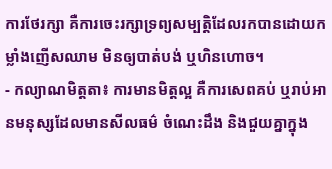ការថែរក្សា គឺការចេះរក្សាទ្រព្យសម្បត្តិដែលរកបានដោយកម្លាំងញើសឈាម មិនឲ្យបាត់បង់ ឬហិនហោច។
- កល្យាណមិត្តតា៖ ការមានមិត្តល្អ គឺការសេពគប់ ឬរាប់អានមនុស្សដែលមានសីលធម៌ ចំណេះដឹង និងជួយគ្នាក្នុង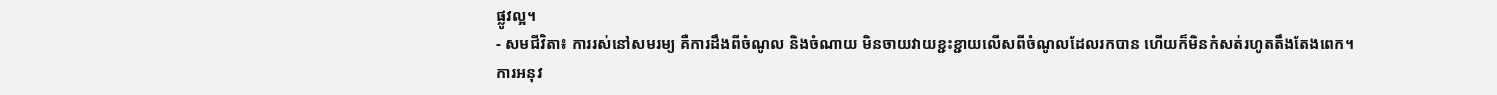ផ្លូវល្អ។
- សមជីវិតា៖ ការរស់នៅសមរម្យ គឺការដឹងពីចំណូល និងចំណាយ មិនចាយវាយខ្ជះខ្ជាយលើសពីចំណូលដែលរកបាន ហើយក៏មិនកំសត់រហូតតឹងតែងពេក។
ការអនុវ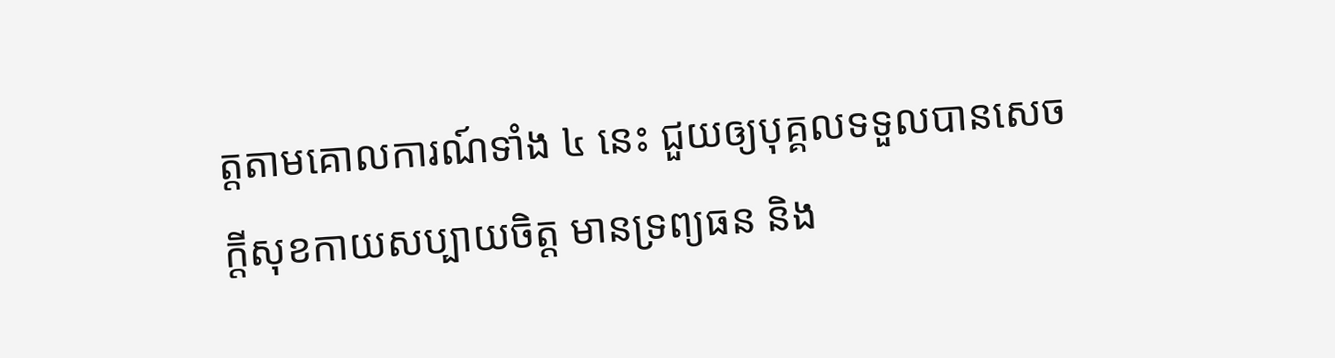ត្តតាមគោលការណ៍ទាំង ៤ នេះ ជួយឲ្យបុគ្គលទទួលបានសេចក្តីសុខកាយសប្បាយចិត្ត មានទ្រព្យធន និង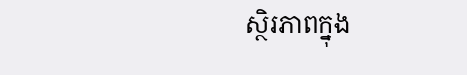ស្ថិរភាពក្នុង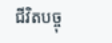ជីវិតបច្ចុ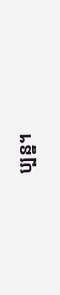ប្បន្ន។